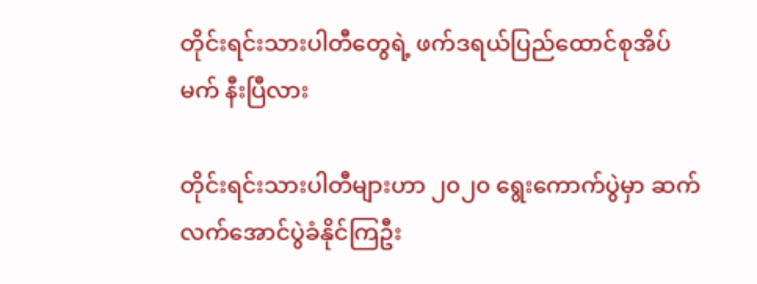တိုင်းရင်းသားပါတီတွေရဲ့ ဖက်ဒရယ်ပြည်ထောင်စုအိပ်မက် နီးပြီလား

တိုင်းရင်းသားပါတီများဟာ ၂၀၂၀ ရွေးကောက်ပွဲမှာ ဆက်လက်အောင်ပွဲခံနိုင်ကြဦး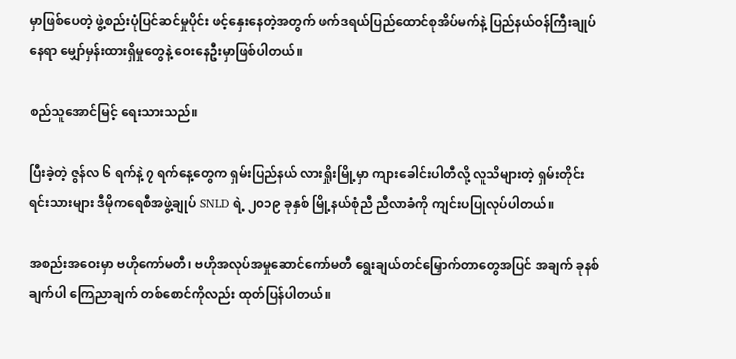မှာဖြစ်ပေတဲ့ ဖွဲ့စည်းပုံပြင်ဆင်မှုပိုင်း ဖင့်နှေးနေတဲ့အတွက် ဖက်ဒရယ်ပြည်ထောင်စုအိပ်မက်နဲ့ ပြည်နယ်ဝန်ကြီးချုပ်နေရာ မျှော်မှန်းထားရှိမှုတွေနဲ့ ဝေးနေဦးမှာဖြစ်ပါတယ်။

စည်သူအောင်မြင့် ရေးသားသည်။

ပြီးခဲ့တဲ့ ဇွန်လ ၆ ရက်နဲ့ ၇ ရက်နေ့တွေက ရှမ်းပြည်နယ် လားရှိုးမြို့မှာ ကျားခေါင်းပါတီလို့ လူသိများတဲ့ ရှမ်းတိုင်းရင်းသားများ ဒီမိုကရေစီအဖွဲ့ချုပ် SNLD ရဲ့ ၂၀၁၉ ခုနှစ် မြို့နယ်စုံညီ ညီလာခံကို ကျင်းပပြုလုပ်ပါတယ်။

အစည်းအဝေးမှာ ဗဟိုကော်မတီ၊ ဗဟိုအလုပ်အမှုဆောင်ကော်မတီ ရွေးချယ်တင်မြှောက်တာတွေအပြင် အချက် ခုနစ်ချက်ပါ ကြေညာချက် တစ်စောင်ကိုလည်း ထုတ်ပြန်ပါတယ်။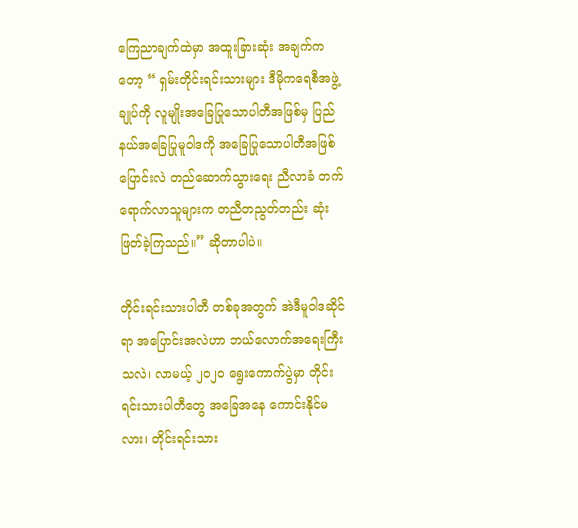ကြေညာချက်ထဲမှာ အထူးခြားဆုံး အချက်ကတော့ “ ရှမ်းတိုင်းရင်းသားများ ဒီမိုကရေစီအဖွဲ့ချုပ်ကို လူမျိုးအခြေပြုသောပါတီအဖြစ်မှ ပြည်နယ်အခြေပြုမူဝါဒကို အခြေပြုသောပါတီအဖြစ် ပြောင်းလဲ တည်ဆောက်သွားရေး ညီလာခံ တက်ရောက်လာသူများက တညီတညွတ်တည်း ဆုံးဖြတ်ခဲ့ကြသည်။” ဆိုတာပါပဲ။

တိုင်းရင်းသားပါတီ တစ်ခုအတွက် အဲဒီမူဝါဒဆိုင်ရာ အပြောင်းအလဲဟာ ဘယ်လောက်အရေးကြီးသလဲ၊ လာမယ့် ၂၀၂၀ ရွေးကောက်ပွဲမှာ တိုင်းရင်းသားပါတီတွေ အခြေအနေ ကောင်းနိုင်မလား၊ တိုင်းရင်းသား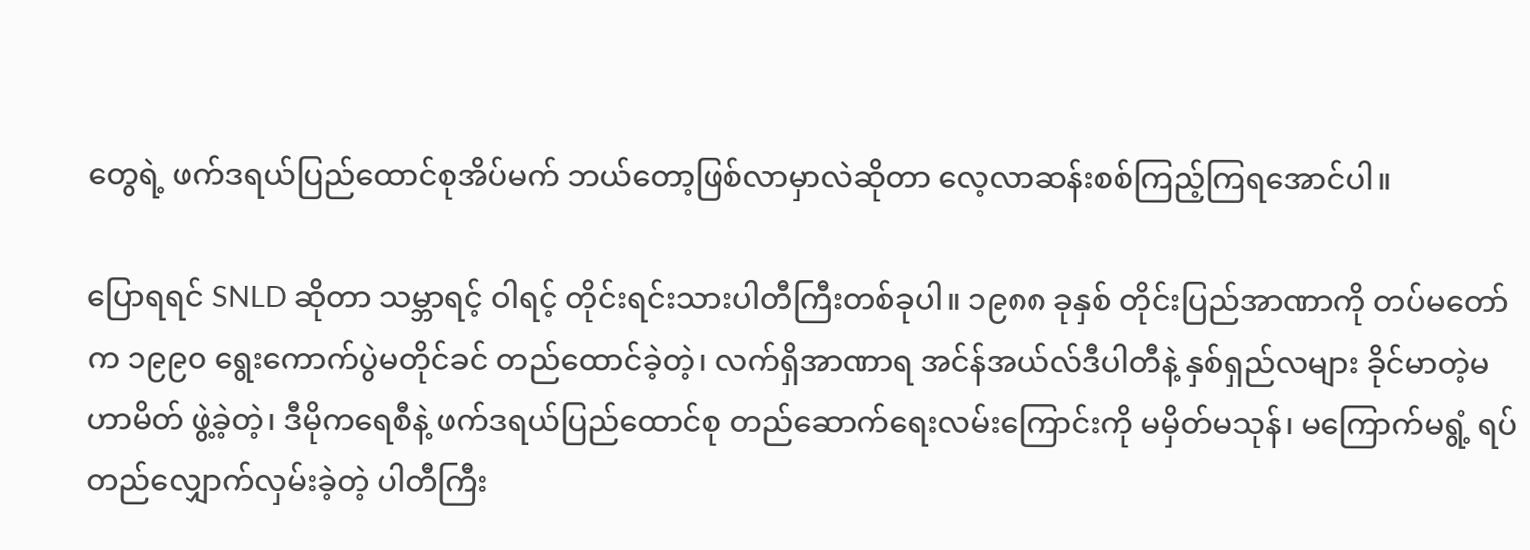တွေရဲ့ ဖက်ဒရယ်ပြည်ထောင်စုအိပ်မက် ဘယ်တော့ဖြစ်လာမှာလဲဆိုတာ လေ့လာဆန်းစစ်ကြည့်ကြရအောင်ပါ။

ပြောရရင် SNLD ဆိုတာ သမ္ဘာရင့် ဝါရင့် တိုင်းရင်းသားပါတီကြီးတစ်ခုပါ။ ၁၉၈၈ ခုနှစ် တိုင်းပြည်အာဏာကို တပ်မတော်က ၁၉၉၀ ရွေးကောက်ပွဲမတိုင်ခင် တည်ထောင်ခဲ့တဲ့၊ လက်ရှိအာဏာရ အင်န်အယ်လ်ဒီပါတီနဲ့ နှစ်ရှည်လများ ခိုင်မာတဲ့မဟာမိတ် ဖွဲ့ခဲ့တဲ့၊ ဒီမိုကရေစီနဲ့ ဖက်ဒရယ်ပြည်ထောင်စု တည်ဆောက်ရေးလမ်းကြောင်းကို မမှိတ်မသုန်၊ မကြောက်မရွံ့ ရပ်တည်လျှောက်လှမ်းခဲ့တဲ့ ပါတီကြီး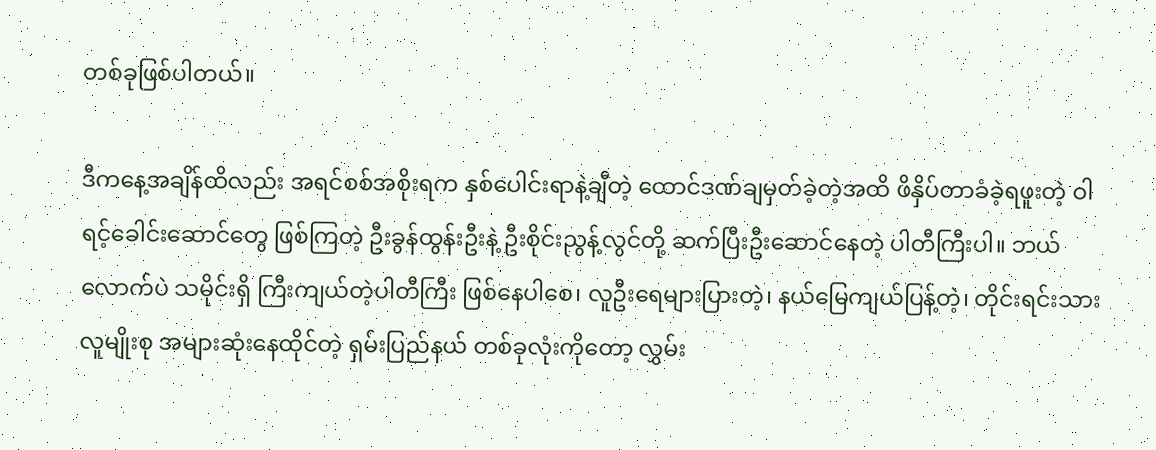တစ်ခုဖြစ်ပါတယ်။

ဒီကနေ့အချိန်ထိလည်း အရင်စစ်အစိုးရက နှစ်ပေါင်းရာနဲ့ချီတဲ့ ထောင်ဒဏ်ချမှတ်ခဲ့တဲ့အထိ ဖိနှိပ်တာခံခဲ့ရဖူးတဲ့ ဝါရင့်ခေါင်းဆောင်တွေ ဖြစ်ကြတဲ့ ဦးခွန်ထွန်းဦးနဲ့ ဦးစိုင်းညွန့်လွင်တို့ ဆက်ပြီးဦးဆောင်နေတဲ့ ပါတီကြီးပါ။ ဘယ်လောက်ပဲ သမိုင်းရှိ ကြီးကျယ်တဲ့ပါတီကြီး ဖြစ်နေပါစေ၊ လူဦးရေများပြားတဲ့၊ နယ်မြေကျယ်ပြန့်တဲ့၊ တိုင်းရင်းသားလူမျိုးစု အများဆုံးနေထိုင်တဲ့ ရှမ်းပြည်နယ် တစ်ခုလုံးကိုတော့ လွှမ်း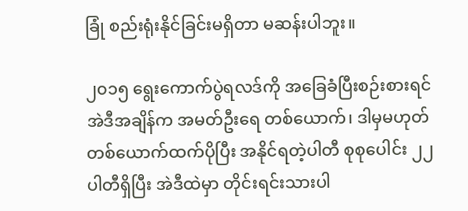ခြုံ စည်းရုံးနိုင်ခြင်းမရှိတာ မဆန်းပါဘူး။

၂၀၁၅ ရွေးကောက်ပွဲရလဒ်ကို အခြေခံပြီးစဉ်းစားရင် အဲဒီအချိန်က အမတ်ဦးရေ တစ်ယောက်၊ ဒါမှမဟုတ် တစ်ယောက်ထက်ပိုပြီး အနိုင်ရတဲ့ပါတီ စုစုပေါင်း ၂၂ ပါတီရှိပြီး အဲဒီထဲမှာ တိုင်းရင်းသားပါ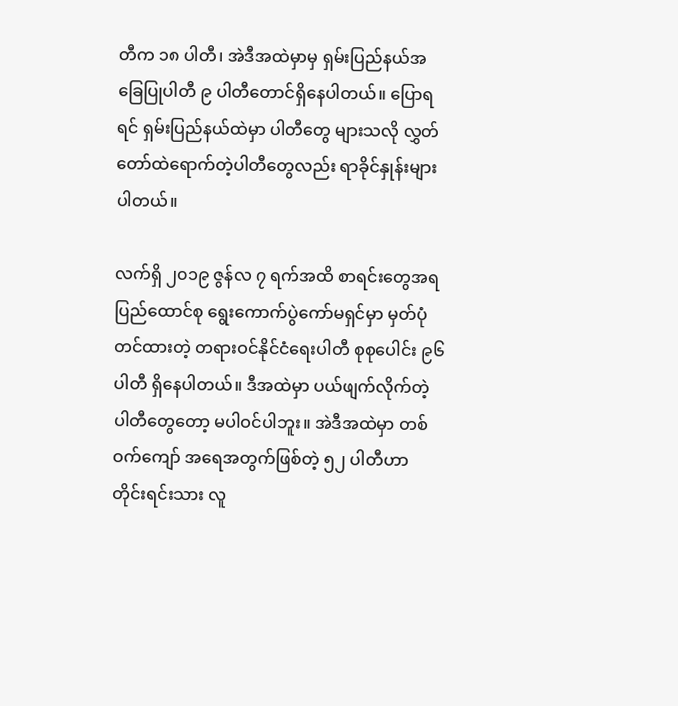တီက ၁၈ ပါတီ၊ အဲဒီအထဲမှာမှ ရှမ်းပြည်နယ်အခြေပြုပါတီ ၉ ပါတီတောင်ရှိနေပါတယ်။ ပြောရရင် ရှမ်းပြည်နယ်ထဲမှာ ပါတီတွေ များသလို လွှတ်တော်ထဲရောက်တဲ့ပါတီတွေလည်း ရာခိုင်နှုန်းများပါတယ်။

လက်ရှိ ၂၀၁၉ ဇွန်လ ၇ ရက်အထိ စာရင်းတွေအရ ပြည်ထောင်စု ရွေးကောက်ပွဲကော်မရှင်မှာ မှတ်ပုံတင်ထားတဲ့ တရားဝင်နိုင်ငံရေးပါတီ စုစုပေါင်း ၉၆ ပါတီ ရှိနေပါတယ်။ ဒီအထဲမှာ ပယ်ဖျက်လိုက်တဲ့ ပါတီတွေတော့ မပါဝင်ပါဘူး။ အဲဒီအထဲမှာ တစ်ဝက်ကျော် အရေအတွက်ဖြစ်တဲ့ ၅၂ ပါတီဟာ တိုင်းရင်းသား လူ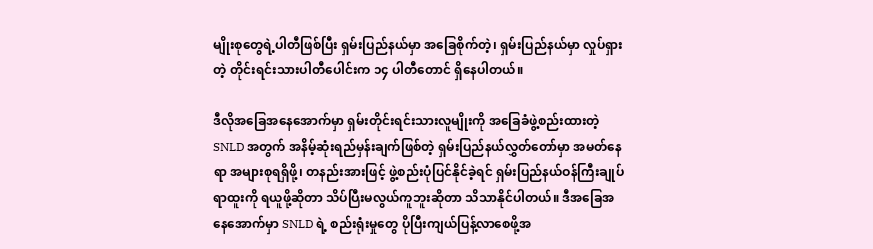မျိုးစုတွေရဲ့ပါတီဖြစ်ပြီး ရှမ်းပြည်နယ်မှာ အခြေစိုက်တဲ့၊ ရှမ်းပြည်နယ်မှာ လှုပ်ရှားတဲ့ တိုင်းရင်းသားပါတီပေါင်းက ၁၄ ပါတီတောင် ရှိနေပါတယ်။

ဒီလိုအခြေအနေအောက်မှာ ရှမ်းတိုင်းရင်းသားလူမျိုးကို အခြေခံဖွဲ့စည်းထားတဲ့ SNLD အတွက် အနိမ့်ဆုံးရည်မှန်းချက်ဖြစ်တဲ့ ရှမ်းပြည်နယ်လွှတ်တော်မှာ အမတ်နေရာ အများစုရရှိဖို့၊ တနည်းအားဖြင့် ဖွဲ့စည်းပုံပြင်နိုင်ခဲ့ရင် ရှမ်းပြည်နယ်ဝန်ကြီးချုပ်ရာထူးကို ရယူဖို့ဆိုတာ သိပ်ပြီးမလွယ်ကူဘူးဆိုတာ သိသာနိုင်ပါတယ်။ ဒီအခြေအနေအောက်မှာ SNLD ရဲ့ စည်းရုံးမှုတွေ ပိုပြီးကျယ်ပြန့်လာစေဖို့အ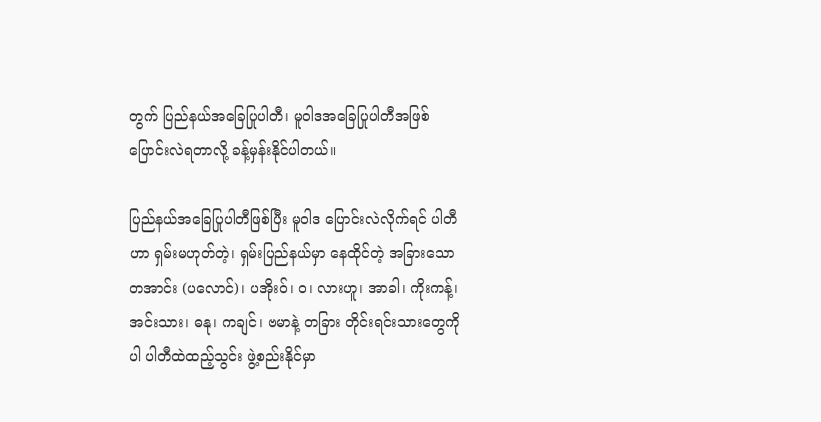တွက် ပြည်နယ်အခြေပြုပါတီ၊ မူဝါဒအခြေပြုပါတီအဖြစ် ပြောင်းလဲရတာလို့ ခန့်မှန်းနိုင်ပါတယ်။

ပြည်နယ်အခြေပြုပါတီဖြစ်ပြီး မူဝါဒ ပြောင်းလဲလိုက်ရင် ပါတီဟာ ရှမ်းမဟုတ်တဲ့၊ ရှမ်းပြည်နယ်မှာ နေထိုင်တဲ့ အခြားသော တအာင်း (ပလောင်)၊ ပအိုးဝ်၊ ဝ၊ လားဟူ၊ အာခါ၊ ကိုးကန့်၊ အင်းသား၊ ဓနု၊ ကချင်၊ ဗမာနဲ့ တခြား တိုင်းရင်းသားတွေကိုပါ ပါတီထဲထည့်သွင်း ဖွဲ့စည်းနိုင်မှာ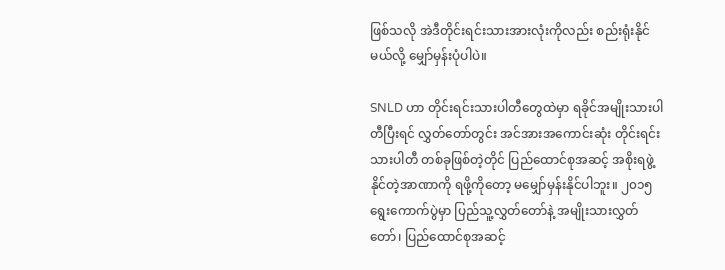ဖြစ်သလို အဲဒီတိုင်းရင်းသားအားလုံးကိုလည်း စည်းရုံးနိုင်မယ်လို့ မျှော်မှန်းပုံပါပဲ။

SNLD ဟာ တိုင်းရင်းသားပါတီတွေထဲမှာ ရခိုင်အမျိုးသားပါတီပြီးရင် လွှတ်တော်တွင်း အင်အားအကောင်းဆုံး တိုင်းရင်းသားပါတီ တစ်ခုဖြစ်တဲ့တိုင် ပြည်ထောင်စုအဆင့် အစိုးရဖွဲ့နိုင်တဲ့အာဏာကို ရဖို့ကိုတော့ မမျှော်မှန်းနိုင်ပါဘူး။ ၂၀၁၅ ရွေးကောက်ပွဲမှာ ပြည်သူ့လွှတ်တော်နဲ့ အမျိုးသားလွှတ်တော်၊ ပြည်ထောင်စုအဆင့်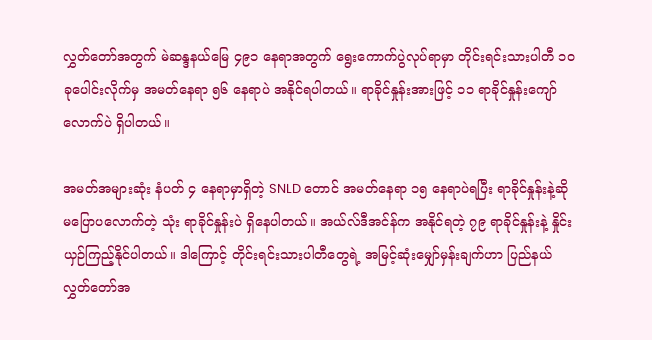လွှတ်တော်အတွက် မဲဆန္ဒနယ်မြေ ၄၉၁ နေရာအတွက် ရွေးကောက်ပွဲလုပ်ရာမှာ တိုင်းရင်းသားပါတီ ၁၀ ခုပေါင်းလိုက်မှ အမတ်နေရာ ၅၆ နေရာပဲ အနိုင်ရပါတယ်။ ရာခိုင်နှုန်းအားဖြင့် ၁၁ ရာခိုင်နှုန်းကျော်လောက်ပဲ ရှိပါတယ်။

အမတ်အများဆုံး နံပတ် ၄ နေရာမှာရှိတဲ့ SNLD တောင် အမတ်နေရာ ၁၅ နေရာပဲရပြီး ရာခိုင်နှုန်းနဲ့ဆို မပြောပလောက်တဲ့ သုံး ရာခိုင်နှုန်းပဲ ရှိနေပါတယ်။ အယ်လ်ဒီအင်န်က အနိုင်ရတဲ့ ၇၉ ရာခိုင်နှုန်းနဲ့ နှိုင်းယှဉ်ကြည့်နိုင်ပါတယ်။ ဒါကြောင့် တိုင်းရင်းသားပါတီတွေရဲ့ အမြင့်ဆုံးမျှော်မှန်းချက်ဟာ ပြည်နယ်လွှတ်တော်အ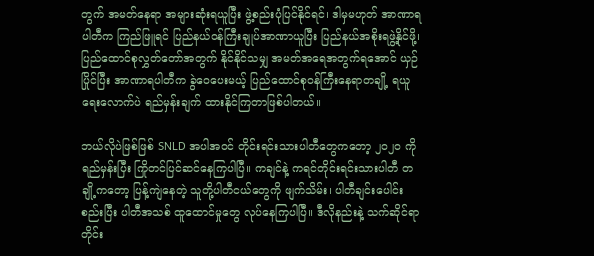တွက် အမတ်နေရာ အများဆုံးရယူပြီး ဖွဲ့စည်းပုံပြင်နိုင်ရင်၊ ဒါမှမဟုတ် အာဏာရပါတီက ကြည်ဖြူရင် ပြည်နယ်ဝန်ကြီးချုပ်အာဏာယူပြီး ပြည်နယ်အစိုးရဖွဲ့နိုင်ဖို့၊ ပြည်ထောင်စုလွှတ်တော်အတွက် နိုင်နိုင်သမျှ အမတ်အရေအတွက်ရအောင် ယှဉ်ပြိုင်ပြီး အာဏာရပါတီက ခွဲဝေပေးမယ့် ပြည်ထောင်စုဝန်ကြီးနေရာတချို့ ရယူရေးလောက်ပဲ ရည်မှန်းချက် ထားနိုင်ကြတာဖြစ်ပါတယ်။

ဘယ်လိုပဲဖြစ်ဖြစ် SNLD အပါအဝင် တိုင်းရင်းသားပါတီတွေကတော့ ၂၀၂၀ ကို ရည်မှန်းပြီး ကြိုတင်ပြင်ဆင်နေကြပါပြီ။ ကချင်နဲ့ ကရင်တိုင်းရင်းသားပါတီ တချို့ကတော့ ပြန့်ကျဲနေတဲ့ သူတို့ပါတီငယ်တွေကို ဖျက်သိမ်း၊ ပါတီချင်းပေါင်းစည်းပြီး ပါတီအသစ် ထူထောင်မှုတွေ လုပ်နေကြပါပြီ။ ဒီလိုနည်းနဲ့ သက်ဆိုင်ရာ တိုင်း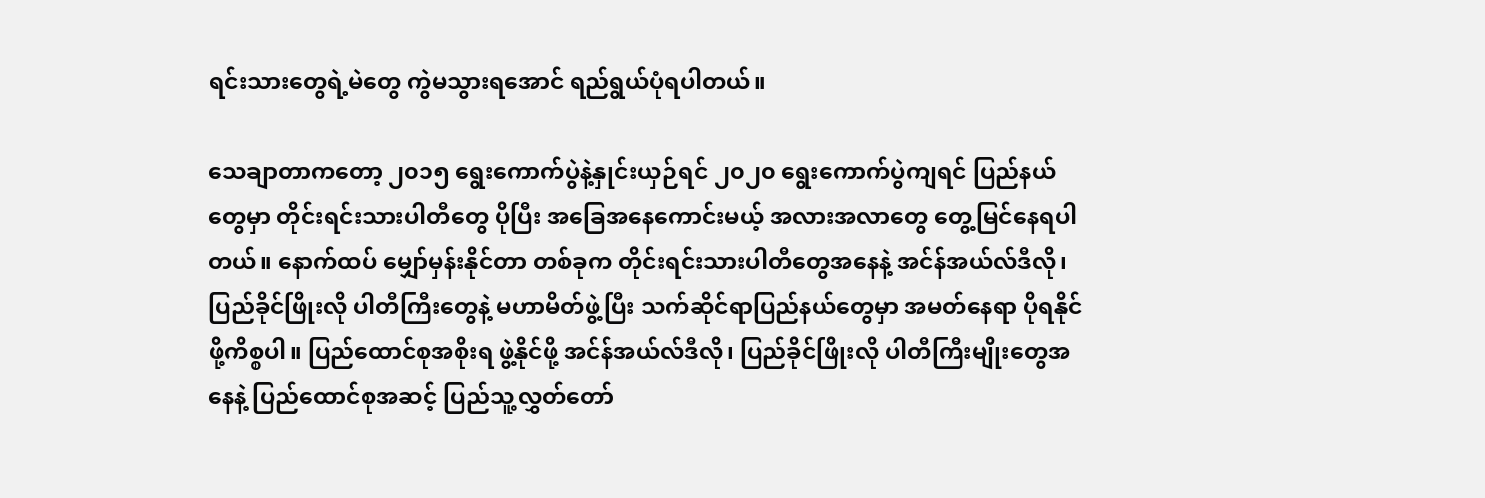ရင်းသားတွေရဲ့မဲတွေ ကွဲမသွားရအောင် ရည်ရွယ်ပုံရပါတယ်။

သေချာတာကတော့ ၂၀၁၅ ရွေးကောက်ပွဲနဲ့နှုင်းယှဉ်ရင် ၂၀၂၀ ရွေးကောက်ပွဲကျရင် ပြည်နယ်တွေမှာ တိုင်းရင်းသားပါတီတွေ ပိုပြီး အခြေအနေကောင်းမယ့် အလားအလာတွေ တွေ့မြင်နေရပါတယ်။ နောက်ထပ် မျှော်မှန်းနိုင်တာ တစ်ခုက တိုင်းရင်းသားပါတီတွေအနေနဲ့ အင်န်အယ်လ်ဒီလို၊ ပြည်ခိုင်ဖြိုးလို ပါတီကြီးတွေနဲ့ မဟာမိတ်ဖွဲ့ပြီး သက်ဆိုင်ရာပြည်နယ်တွေမှာ အမတ်နေရာ ပိုရနိုင်ဖို့ကိစ္စပါ။ ပြည်ထောင်စုအစိုးရ ဖွဲ့နိုင်ဖို့ အင်န်အယ်လ်ဒီလို၊ ပြည်ခိုင်ဖြိုးလို ပါတီကြီးမျိုးတွေအနေနဲ့ ပြည်ထောင်စုအဆင့် ပြည်သူ့လွှတ်တော်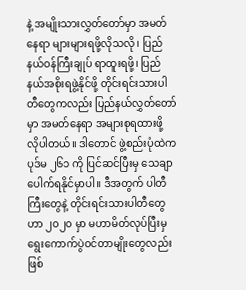နဲ့ အမျိုးသားလွှတ်တော်မှာ အမတ်နေရာ များများရဖို့လိုသလို၊ ပြည်နယ်ဝန်ကြီးချုပ် ရာထူးရဖို့၊ ပြည်နယ်အစိုးရဖွဲ့နိုင်ဖို့ တိုင်းရင်းသားပါတီတွေကလည်း ပြည်နယ်လွှတ်တော်မှာ အမတ်နေရာ အများစုရထားဖို့ လိုပါတယ်။ ဒါတောင် ဖွဲ့စည်းပုံထဲက ပုဒ်မ ၂၆၁ ကို ပြင်ဆင်ပြီးမှ သေချာပေါက်ရနိုင်မှာပါ။ ဒီအတွက် ပါတီကြီးတွေနဲ့ တိုင်းရင်းသားပါတီတွေဟာ ၂၀၂၀ မှာ မဟာမိတ်လုပ်ပြီးမှ ရွေးကောက်ပွဲဝင်တာမျိုးတွေလည်း ဖြစ်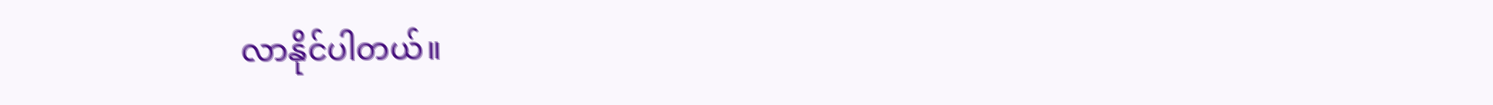လာနိုင်ပါတယ်။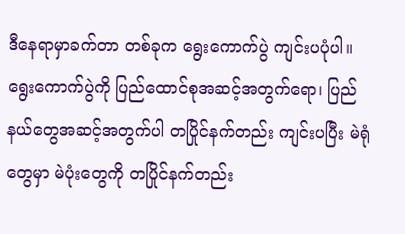ဒီနေရာမှာခက်တာ တစ်ခုက ရွေးကောက်ပွဲ ကျင်းပပုံပါ။ ရွေးကောက်ပွဲကို ပြည်ထောင်စုအဆင့်အတွက်ရော၊ ပြည်နယ်တွေအဆင့်အတွက်ပါ တပြိုင်နက်တည်း ကျင်းပပြီး မဲရုံတွေမှာ မဲပုံးတွေကို တပြိုင်နက်တည်း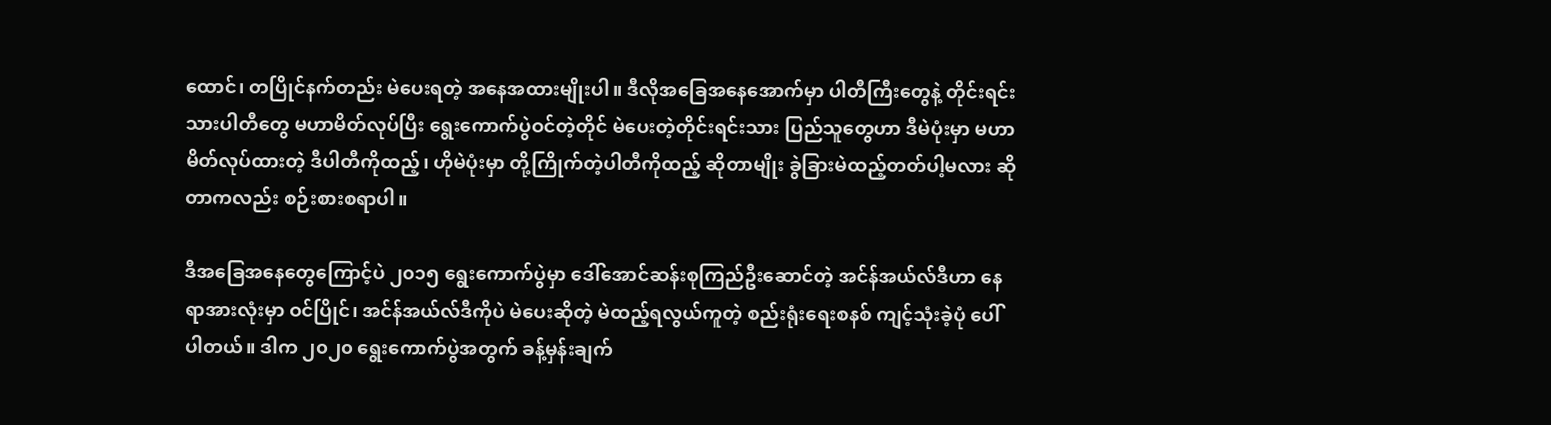ထောင်၊ တပြိုင်နက်တည်း မဲပေးရတဲ့ အနေအထားမျိုးပါ။ ဒီလိုအခြေအနေအောက်မှာ ပါတီကြီးတွေနဲ့ တိုင်းရင်းသားပါတီတွေ မဟာမိတ်လုပ်ပြီး ရွေးကောက်ပွဲဝင်တဲ့တိုင် မဲပေးတဲ့တိုင်းရင်းသား ပြည်သူတွေဟာ ဒီမဲပုံးမှာ မဟာမိတ်လုပ်ထားတဲ့ ဒီပါတီကိုထည့်၊ ဟိုမဲပုံးမှာ တို့ကြိုက်တဲ့ပါတီကိုထည့် ဆိုတာမျိုး ခွဲခြားမဲထည့်တတ်ပါ့မလား ဆိုတာကလည်း စဉ်းစားစရာပါ။

ဒီအခြေအနေတွေကြောင့်ပဲ ၂၀၁၅ ရွေးကောက်ပွဲမှာ ဒေါ်အောင်ဆန်းစုကြည်ဦးဆောင်တဲ့ အင်န်အယ်လ်ဒီဟာ နေရာအားလုံးမှာ ဝင်ပြိုင်၊ အင်န်အယ်လ်ဒီကိုပဲ မဲပေးဆိုတဲ့ မဲထည့်ရလွယ်ကူတဲ့ စည်းရုံးရေးစနစ် ကျင့်သုံးခဲ့ပုံ ပေါ်ပါတယ်။ ဒါက ၂၀၂၀ ရွေးကောက်ပွဲအတွက် ခန့်မှန်းချက်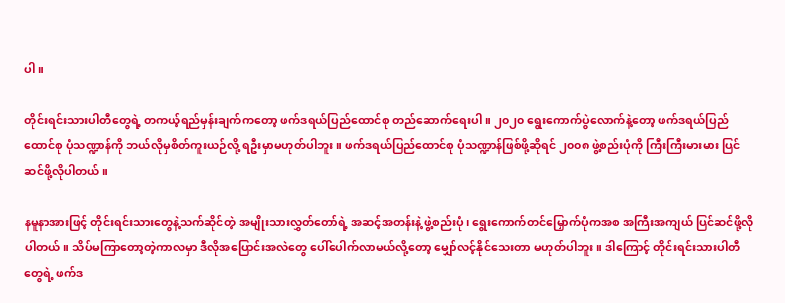ပါ။

တိုင်းရင်းသားပါတီတွေရဲ့ တကယ့်ရည်မှန်းချက်ကတော့ ဖက်ဒရယ်ပြည်ထောင်စု တည်ဆောက်ရေးပါ။ ၂၀၂၀ ရွေးကောက်ပွဲလောက်နဲ့တော့ ဖက်ဒရယ်ပြည်ထောင်စု ပုံသဏ္ဍာန်ကို ဘယ်လိုမှစိတ်ကူးယဉ်လို့ ရဦးမှာမဟုတ်ပါဘူး။ ဖက်ဒရယ်ပြည်ထောင်စု ပုံသဏ္ဍာန်ဖြစ်ဖို့ဆိုရင် ၂၀၀၈ ဖွဲ့စည်းပုံကို ကြီးကြီးမားမား ပြင်ဆင်ဖို့လိုပါတယ်။

နမူနာအားဖြင့် တိုင်းရင်းသားတွေနဲ့သက်ဆိုင်တဲ့ အမျိုးသားလွှတ်တော်ရဲ့ အဆင့်အတန်းနဲ့ ဖွဲ့စည်းပုံ၊ ရွေးကောက်တင်မြှောက်ပုံကအစ အကြီးအကျယ် ပြင်ဆင်ဖို့လိုပါတယ်။ သိပ်မကြာတော့တဲ့ကာလမှာ ဒီလိုအပြောင်းအလဲတွေ ပေါ်ပေါက်လာမယ်လို့တော့ မျှော်လင့်နိုင်သေးတာ မဟုတ်ပါဘူး။ ဒါကြောင့် တိုင်းရင်းသားပါတီတွေရဲ့ ဖက်ဒ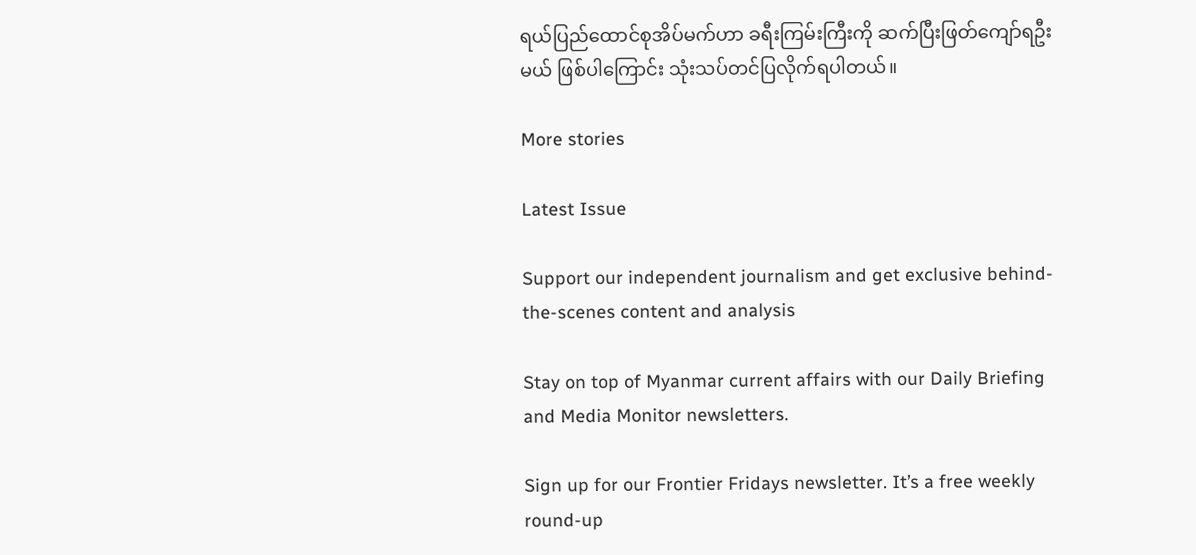ရယ်ပြည်ထောင်စုအိပ်မက်ဟာ ခရီးကြမ်းကြီးကို ဆက်ပြီးဖြတ်ကျော်ရဦးမယ် ဖြစ်ပါကြောင်း သုံးသပ်တင်ပြလိုက်ရပါတယ်။

More stories

Latest Issue

Support our independent journalism and get exclusive behind-the-scenes content and analysis

Stay on top of Myanmar current affairs with our Daily Briefing and Media Monitor newsletters.

Sign up for our Frontier Fridays newsletter. It’s a free weekly round-up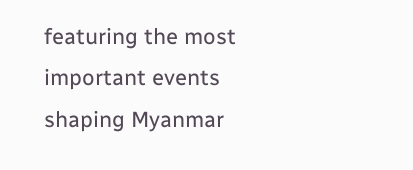featuring the most important events shaping Myanmar